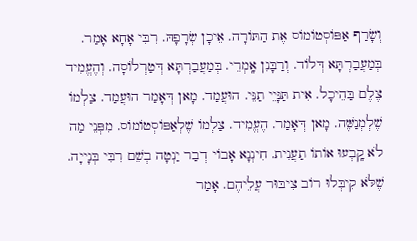וְשָׂרַף אַפּוֹסְטוֹמוֹס אֶת הַתּוֹרָה. אֵיכָן שְׂרָפָהּ. רִבִּי אָחָא אָמַר. בְּמַעֲבַרְתָּא דְּלוֹד. וְרַבָּנִן אָֽמְרֵי. בְּמַעֲבַרְתָּא דְּטַרְלוֹסָה. וְהֶעֱמִיד צֶלֶם בַּהֵיכָל. אִית תַּנָּיֵי תַנֵּי. הוּעֲמַד. מָאן דְּאָמַר הוּעֲמַד. צַלְמוֹ שֶׁלְמְנַשֶּׁה. מָאן דְּאָמַר. הֶעֱמִיד. צַלְמוֹ שֶׁלְאַפּוֹסְטוֹמוֹס. מִפְּנֵי מַה לֹא קָֽבְעוּ אוֹתוֹ תַעֲנִית. חִינְנָא אָבוֹי דְבַר יַנְטָה בְשֵׁם רִבִּי בְּנָייָה. שֶׁלֹּא קִיבְּלוּ רוֹב צִיבּוּר עֲלֵיהֶם. אָמַר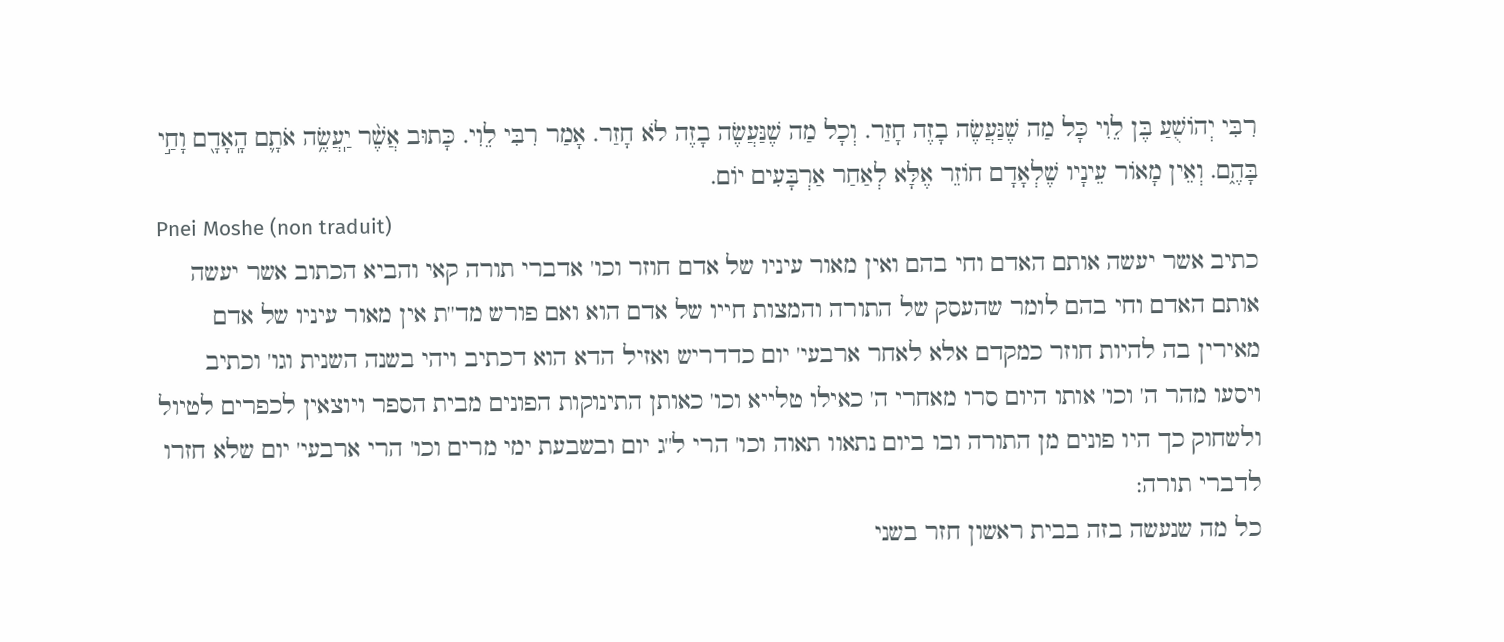רִבִּי יְהוֹשֻׁעַ בֶּן לֵוִי כָּל מַה שֶׁנַּעֲשֶׂה בָזֶה חָזַר. וְכָל מַה שֶׁנַּעֲשֶׂה בָזֶה לֹא חָזַר. אָמַר רִבִּי לֵוִי. כָּתוּב אֲשֶׁ֨ר יַֽעֲשֶׂ֥ה אֹתָ֛ם הָֽאָדָ֖ם וָחַ֣י בָּהֶ֑ם. וְאֵין מָאוֹר עֵינָיו שֶׁלְאָדָם חוֹזֵר אֶלָּא לְאַחַר אַרְבָּעִים יוֹם.
Pnei Moshe (non traduit)
כתיב אשר יעשה אותם האדם וחי בהם ואין מאור עיניו של אדם חוזר וכו' אדברי תורה קאי והביא הכתוב אשר יעשה אותם האדם וחי בהם לומר שהעסק של התורה והמצות חייו של אדם הוא ואם פורש מד''ת אין מאור עיניו של אדם מאירין בה להיות חוזר כמקדם אלא לאחר ארבעי' יום כדדריש ואזיל הדא הוא דכתיב ויהי בשנה השנית וגו' וכתיב ויסעו מהר ה' וכו' אותו היום סרו מאחרי ה' כאילו טלייא וכו' כאותן התינוקות הפונים מבית הספר ויוצאין לכפרים לטיול ולשחוק כך היו פונים מן התורה ובו ביום נתאוו תאוה וכו' הרי ל''ג יום ובשבעת ימי מרים וכו' הרי ארבעי' יום שלא חזרו לדברי תורה:
כל מה שנעשה בזה בבית ראשון חזר בשני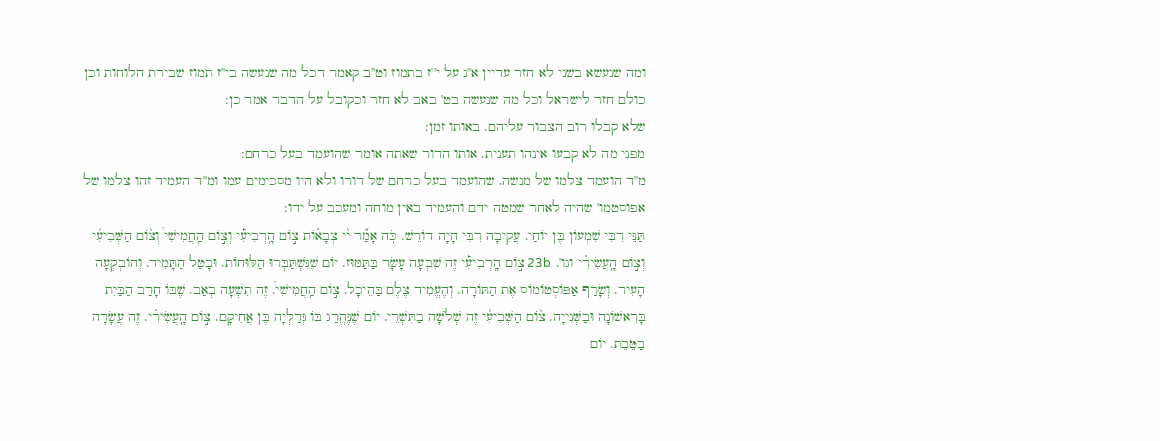ומה שנעשא בשני לא חזר עדיין א''נ על י''ז בתמוז וט''ב קאמר דכל מה שנעשה בי''ז תמוז שבירת הלוחות וכן כולם חזר לישראל וכל מה שנעשה בט' באב לא חזר וכקובל על הדבר אמר כן:
שלא קבלו רוב הצבור עליהם. באותו זמן:
מפני מה לא קבעו אינהו תענית. אותו הדור שאתה אומר שהועמד בעל כרחם:
מ''ד הועמד צלמו של מנשה. שהועמד בעל כרחם של דורו ולא היו מסכימים עמו ומ''ד העמיד זהו צלמו של אפוסטמו' שהיה לאחר שמטה ידם והעמיד באין מוחה ומעכב על ידו:
תַּנֵּי רִבִּי שִׁמְעוֹן בֶּן יוֹחַי. עֲקִיבָה רִבִּי הָיָה דוֹרֵשׁ. כֹּֽה אָמַ֞ר י֨י צְבָא֗וֹת צ֣וֹם הָֽרְבִיעִ֡י וְצ֣וֹם הַֽחֲמִישִׁי֩ וְצ֨וֹם הַשְּׁבִיעִ֜י וְצ֣וֹם הָֽעֲשִׂירִ֗י וגו'. 23b צ֣וֹם הָֽרְבִיעִ֡י זֶה שִׁבְעָה עָשָׂר בַּתַּמּוּז. יוֹם שֶׁנִּשְׁתַּבְּרוּ הַלּוּחוֹת. וּבָטַל הַתָּמִיד. וְהוֹבְקְעָה הָעִיר. וְשָׂרַף אַפּוֹסְטוֹמוֹס אֶת הַתּוֹרָה. וְהֶעֱמִיד צֶלֶם בַּהֵיכָל. צ֣וֹם הַֽחֲמִישִׁי֩. זֶה תִשְׁעָה בְאַב. שֶׁבּוֹ חָרַב הַבַּיִת בָּרִאשׁוֹנָה וּבַשְּׁנִייָה. צ֨וֹם הַשְּׁבִיעִ֜י זֶה שְׁלֹשָׁה בַתִּשְׁרֵי. יוֹם שֶׁנֶּהֱרַג בּוֹ גְּדַלְיָה בֶּן אֲחִיקָם. צ֣וֹם הָֽעֲשִׂירִ֗י. זֶה עֲשָׂרָה בַטֵּבֵת. יוֹם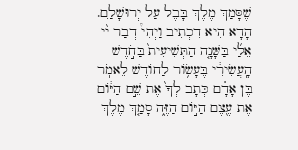שֶׁסָּמַךְ מֶלֶךְ בָּבֶל עַל יְרוּשָׁלִַם. הָדָא הִיא דִכְתִיב וַיְהִי֩ דְבַר י֨י אֵלַ֜י בַּשָּׁנָ֤ה הַתְּשִׁיעִית֙ בַּחֹ֣דֶשׁ הָֽעֲשִׂירִ֔י בֶּעָשׂ֥וֹר לַחוֹדֶשׁ לֵאמֹֽר בֶּן אָדָ֗ם כְּתָב לְךָ֙ אֶת שֵׁ֣ם הַיּ֔וֹם אֶת עֶ֖צֶם הַיּ֣וֹם הַזֶּ֑ה סָמַ֤ךְ מֶלֶךְ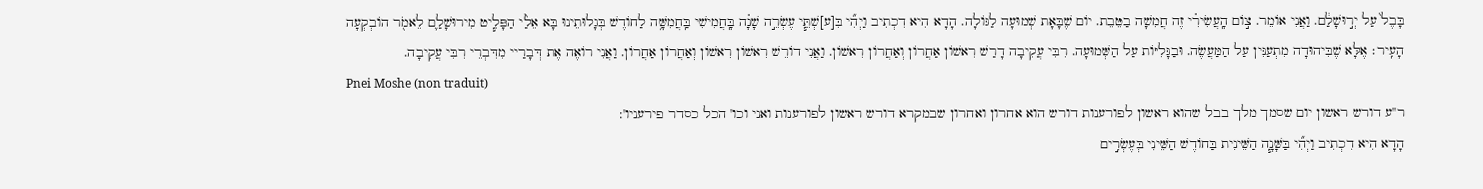בָּבֶל֙ עַל יְר֣וּשָׁלַ֔ם. וַאֲנִי אוֹמֵר. צ֣וֹם הָֽעֲשִׂירִ֗י זֶה חֲמִשָׁה בַטֵּבֵת. יוֹם שֶׁבָּאָת שְׁמוּעָה לַגּוֹלָה. הָדָא הִיא דִכְתִיב וַיְהִ֞י בִּ[ע]שְׁתֵּ֧י עֶשְׂרֵ֣ה שָׁנָ֗ה בָּֽחֲמִישִׁי בַּֽחֲמִשָּׁ֥ה לַחוֹדֶשׁ בְּגָלוּתֵינוּ בָּא אֵלַ֨י הַפָּלִ֧יט מִירוּשָׁלַ֛ם לֵאמֹ֖ר הוֹבְקְעָה הָעִֽיר׃ אֶלָּא שֶׁבִּיהוּדָה מִתְעַנִּין עַל הַמַּעֲשֶׂה. וּבַגָּלִיּוֹת עַל הַשְּׁמוּעָה. רִבִּי עֲקִיבָה דָרַשׁ רִאשׁוֹן אַחֲרוֹן וְאַחֲרוֹן רִאשׁוֹן. וַאֲנִי דוֹרֵשׁ רִאשׁוֹן רִאשׁוֹן וְאַחֲרוֹן אַחֲרוֹן. וַאֲנִי רוֹאֶה אֶת דְּבָרַיי מִדִּבְרֵי רִבִּי עֲקִיבָה.
Pnei Moshe (non traduit)
ר''ע דורש ראשון יום שסמך מלך בבל שהוא ראשון לפורענות דורש הוא אחרון ואחרון שבמקרא דורש ראשון לפורענות ואני וכו' הכל כסדר פירעניו':
הָדָא הִיא דִכְתִיב וַיְהִ֞י בַּשָּׁנָ֧ה הַשֵּׁינִית בַּחוֹדֶשׁ הַשֵּׁינִי בְּעֶשְׂרִ֣ים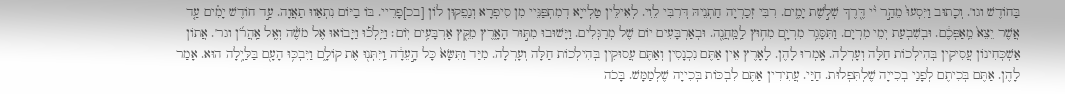בַּחוֹדֶשׁ וגו'. וְכָתוּב וַיִּסְעוּ֙ מֵהַ֣ר י֨י דֶּ֖רֶךְ שְׁל֣שֶׁת יָמִ֑ים. רִבִּי זְכַרְיָה חַתְנֵיהּ דְּרִבִּי לֵוִי. לְאִילֵּין טַלְייָא דְמִתְפַּנֵּיי מִן סִיפְרָא וְנַפֵקוּן לוֹן [בכ]פָרֵיי. בּוֹ בַיּוֹם נִתְאַווּ תַאֲוָה. עַ֣ד חוֹדֶשׁ יָמִ֗ים עַ֤ד אֲשֶׁר יֵצֵא֙ מֵֽאַפְּכֶ֔ם. וּבְשִׁבְעַת יְמֵי מִרְיָם. וַתִּסָּגֵ֥ר מִרְיָ֛ם מִח֥וּץ לַֽמַּֽחֲנֶ֖ה. וּבְאַרְבָּעִים יוֹם שֶׁל מְרַגְּלִים. וַיָּשׁוּבוּ מִתּ֣וּר הָאָ֑רֶץ מִקֵּ֖ץ אַרְבָּעִ֥ים יֽוֹם׃ וַיֵּֽלְכ֡וּ וַיָּבוֹאוּ אֶל מֹשֶׁ֨ה וְאֶֽל אַֽהֲרֹ֜ן וגר'. אֲתוֹן אַשְׁכְּחִינוֹן עֲסִיקִין בְּהִילְכוֹת חַלָּה וְעָרְלָה. אָֽמְרוּ לָהֶן. לָאָרֶץ אֵין אַתֶּם נִכְנָסִין וְאַתֶּם עֲסוּקִין בְּהִילְכוֹת חַלָּה וְעָרְלָה. מִיַּד וַתִּשָּׂא֙ כָּל הָ֣עֵדָ֔ה וַֽיִּתְּנ֖וּ אֶת קוֹלָ֑ם וַיִּבְכּ֥וּ הָעָ֖ם בַּלַּיְ֥לָה הוּא. אָמַר לָהֶן. אַתֶּם בְּכִיתֶם לְפָנַי בְכִייָה שֶׁלְתִּפְלוּת. חַיַּי. עֲתִידִין אַתֶּם לִבְכּוֹת בְּכִייָה שֶׁלְמַמָּשׁ. בָּכֹה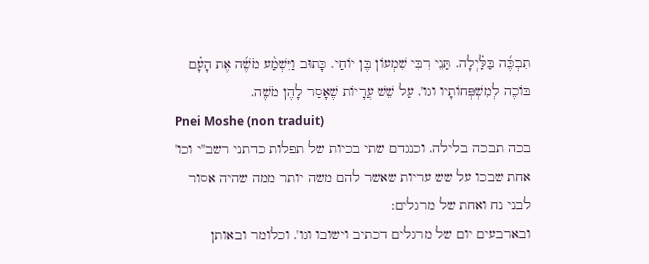תִבְכֶּ֜ה בַּלַּ֗יְלָה. תַּנֵי רִבִּי שִׁמְעוֹן בֶּן יוֹחַי. כָּתוּב וַיִּשְׁמַ֨ע מֹשֶׁ֜ה אֶת הָעָ֗ם בּוֹכֶה לְמִשְׁפְּחוֹתָיו וגו'. עַל שֵׁשׁ עֲרָיוֹת שֶׁאָסַר לָהֶן מֹשֶׁה.
Pnei Moshe (non traduit)
בכה תבכה בלילה. וכנגדם שתי בכיות של תפלות כדתני רשב''י וכו' אחת שבכו על שש עריות שאשר להם משה יותר ממה שהיה אסור לבני נח ואחת של מרגלים:
ובארבעים יום של מרגלים דכתיב וישובו וגו'. וכלומר ובאותן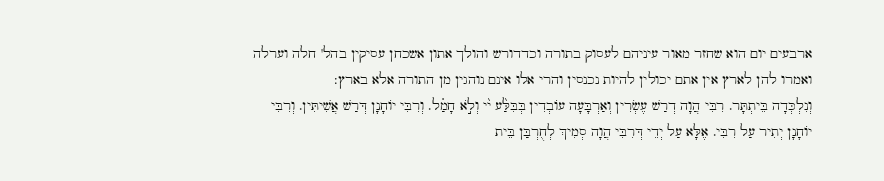ארבעים יום הוא שחזר מאור עיניהם לעסוק בתורה וכדדורש והולך אתון אשכחן עסיקין בהל' חלה וערלה ואמרו להן לארץ אין אתם יכולין להיות נכנסין והרי אלו אינם נוהגין מן התורה אלא בארץ:
וְנִלְכְּדָה בֵּיתְתָּר. רִבִּי הֲוָה דְרַשׁ עֶשְׂרִין וְאַרְבָּעָה עוֹבְדִין בְּבִּלַּ֨ע י֨י וְלֹ֣א חָמַ֗ל. וְרִבִּי יוֹחָנָן דְּרַשׁ אֲשִׁיתִּין. וְרִבִּי יוֹחָנָן יְתִיר עַל רִבִּי. אֶלָּא עַל יְדֵי דְּרִבִּי הֲוָה סְמִיךְ לְחֻרְבַּן בֵּית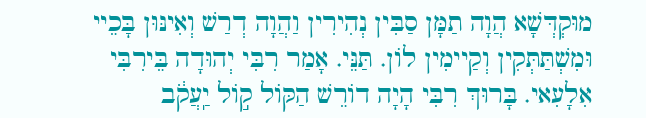מוּקְדְּשָׁא הֲוָה תַמָּן סַבִּין נְהִירִין וַהֲוָה דְרַשׁ וְאִינּוּן בָּכֵיי וּמִשְׁתַּתְּקִין וְקַיימִין לֹון. תַּנֵּי. אָמַר רִבִּי יְהוּדָה בֵּירִבִּי אִלָעִאי. בָּרוּךְ רִבִּי הָיָה דוֹרֵשׁ הַקּוֹל ק֣וֹל יַֽעֲקֹ֔ב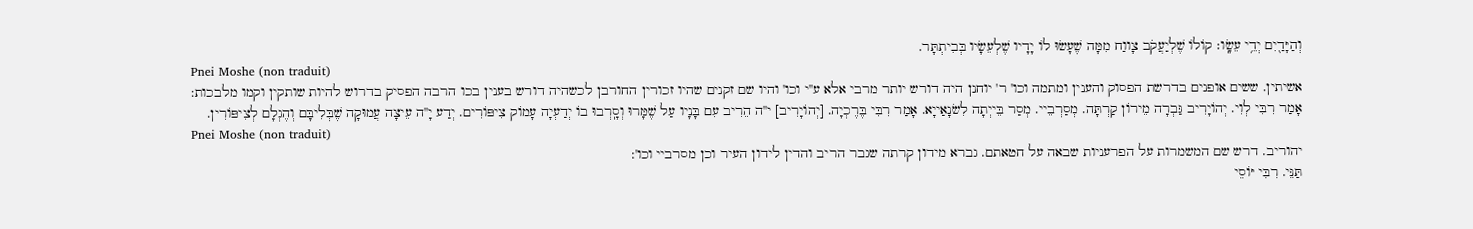וְהַיָּדַ֖יִם יְדֵ֥י עֵשָֽׂו׃ קוֹלוֹ שֶׁלְיַעֲקֹב צָווַח מִמָּה שֶׁעָשׂוּ לוֹ יָדָיו שֶׁלְעֵשָׂיו בְּבִיתְתָּר.
Pnei Moshe (non traduit)
אשיתין. ששים אופנים בדרשת הפסוק והענין ומתמה וכו' ר' יוחנן היה דורש יותר מרבי אלא ע''י וכו' והיו שם זקנים שהיו זכורין החורבן לכשהיה דורש בענין בכו הרבה הפסיק בדרוש להיות שותקין וקמו מלבכות:
אָמַר רִבִּי לְוִי. יְהוֹיָרִיב גַּבְרָה מֵירוֹן קַרְתָּה. מְסַרְבֵיי. מְסַר בֵּייְתָה לִשׂנָאַייָא. אָמַר רִבִּי בֶּרֶכְיָה. [יְהוֹיָרִיב] י''ה הֵרִיב עִם בָּנָיו עַל שֶׁמָּרוּ וְסָֽרְבוּ בוֹ יְדַעְיָה עָמוֹק צִיפּוֹרִים. יְדַע יָ''ה עֵיצָה עֲמוּקָה שֶׁבְּלִיבָּם וְהֶגְלָם לְצִיפּוֹרִין.
Pnei Moshe (non traduit)
יהוריב. דרש שם המשמרות על הפרעניות שבאה על חטאתם. גברא מידון קרתה שגבר הריב והדין לידון העיר וכן מסרביי וכו':
תַּנֵּי. רִבִּי יּוֹסֵי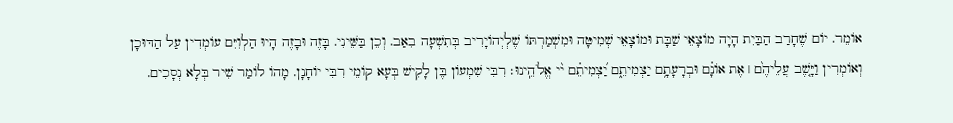אוֹמֵר. יוֹם שֶׁחָרַב הַבַּיִת הָיָה מוֹצָאֵי שַׁבָּת וּמוֹצָאֵי שְׁמִיטָּה וּמִשְׁמַרְתּוֹ שֶׁלְיְהוֹיָרִיב בְּתִשְׁעָה בִאַב. וְכֵן בַּשֵּׁינִי. בָּזֶה וּבָזֶה הָיוּ הַלְוִיִּם עוֹמְדִין עַל הַדּוּכָן וְאוֹמְרִין וַיָּ֤שֶׁב עֲלֵיהֶ֙ם ׀ אֶת אוֹנָ֗ם וּבְרָעָתָ֥ם יַצְמִיתֵ֑ם יַ֝צְמִיתֵ֗ם י֨י אֱלֹהֵֽינוּ׃ רִבִּי שִׁמְעוֹן בֶּן לָקִישׁ בְּעָא קוֹמֵי רִבִּי יוֹחָנָן. מָהוֹ לוֹמַר שִׁיר בְּלָא נְסָכִים.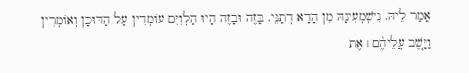אָמַר לֵיהּ. נִישְׁמְעִינָהּ מִן הָדָא דְתַנֵּי. בָּזֶה וּבָזֶה הָיוּ הַלְוִיִּם עוֹמְדִין עַל הַדּוּכָן וְאוֹמְרִין וַיָּ֤שֶׁב עֲלֵיהֶ֨ם ׀ אֶת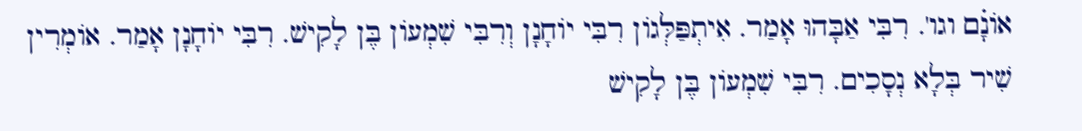אוֹנָ֗ם וגו'. רִבִּי אַבָּהוּ אָמַר. אִיתְפַּלְּגוֹן רִבִּי יוֹחָנָן וְרִבִּי שִׁמְעוֹן בֶּן לָקִישׁ. רִבִּי יוֹחָנָן אָמַר. אוֹמְרִין שִׁיר בְּלָא נְסָכִים. רִבִּי שִׁמְעוֹן בֶּן לָקִישׁ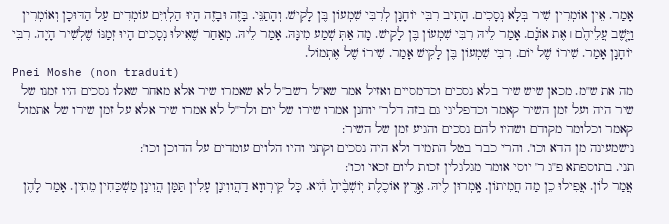אָמַר. אֵין אוֹמְרִין שִׁיר בְּלָא נְסָכִים. הָתִיב רִבִּי יוֹחָנָן לְרִבִּי שִׁמְעוֹן בֶּן לָקִישׁ. וְהָתַנֵּי. בָּזֶה וּבָזֶה הָיוּ הַלְוִיִּם עוֹמְדִים עַל הַדּוּכָן וְאוֹמְרִין וַיָּ֤שֶׁב עֲלֵיהֶ֙ם ׀ אֶת אוֹנָ֗ם. אָמַר לֵיהּ רִבִּי שִׁמְעוֹן בֶּן לָקִישׁ. מָה אַתְּ שְׁמַע מִינָּהּ. אָמַר לֵיהּ. מְאַחַר שֶׁאִילּוּ נְסָכִים הָיוּ זְמַנּוֹ שֶׁלְשִׁיר הָיָה. רִבִּי יוֹחָנָן אָמַר. שִׁירוֹ שֶׁל יוֹם. רִבִּי שִׁמְעוֹן בֶּן לָקִישׁ אָמַר. שִׁירוֹ שֶׁל אֶתְמוֹל.
Pnei Moshe (non traduit)
מה את ש''מ. מכאן שיש שיר בלא נסכים וכדמסיים ואזיל אמר שא''ל רשב''ל לא שאמרו שיר אלא מאחר שאלו נסכים היו זמנו של שיר היה ועל זמן השיר קאמר וכדפליגי גם בזה דלר' יוחנן אמרו שירו של יום ולר''ל לא אמרו שיר אלא על זמן שירו של אתמול קאמר וכלומר מקודם ושהיו להם נסכים והגיע זמן של השיר:
נישמעינה מן הדא וכו'. והרי כבר בטל התמיד ולא היה נסכים וקתני והיו הלוים עומדים על הדוכן וכו':
תני. בתוספתא פ''ג ר' יוסי אומר מגלגלין זכות ליום זכאי וכו':
אֲמַר לוֹן. אֲפִילוּ כֵן מַה חֲמִיתוֹן. אָֽמְרוּן לֶיהּ. אֶ֣רֶץ אוֹכֶלֶת יֽוֹשְׁבֶ֨יהָ֙ הִ֔יא. כָּל קֵירְווָא דַהֲווִינָן עָלִין תַּמָּן הֲוִינָן מַשְׁכַּחִין מֵתִין. אָמַר לָהֶן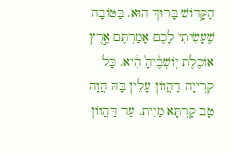הַקָּדוֹשׁ בָּרוּךְ הוּא. בַּטּוֹבָה שֶׁעָשִׂיתִי לָכֶם אָמַרְתֶּם אֶ֣רֶץ אוֹכֶלֶת יֽוֹשְׁבֶ֨יהָ֙ הִ֔יא. כָּל קִרְייָה דַהֲווֹן עָלֵין בָּהּ הֲוָה טָב קַרְתָּא מַיִית. עַד דַּהֲווֹן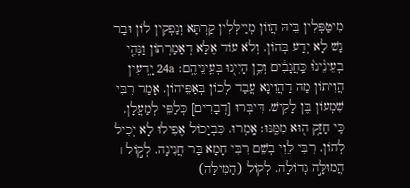מִיטַפְּלִין בֵּיהּ הֲווֹן מְיַילְּלִין קַרְתָּא וְנַפְקִין לוֹן וּבַר נַשׁ לָא יְדַע בְּהוֹן. וְלֹא עוֹד אֶלָּא דְאַמַרְתוֹן וַנְּהִ֤י בְעֵינֵ֨ינוּ֨ כַּֽחֲגָבִ֔ים וְכֵ֥ן הָיִי֖נוּ בְּעֵֽינֵיהֶֽם׃ 24a יָֽדְעִין הֲוִיתוֹן מַה דַהֲוִינָא עֲבַד לְכוֹן בְּאַפֵּיהוֹן. אָמַר רִבִּי שִׁמְעוֹן בֶּן לָקִישׁ. דִּיבְּרוּ [דְבָרִים] כְּלַפֵּי לְמַעֲלָן. כִּֽי חָזָ֥ק ה֖וּא מִמֶּֽנּוּ׃ אָֽמְרוּ. כִּבְיָכוֹל אֶפִילוּ לָא יְכִיל לְהוֹן. רִבִּי לֵוִי בְשֵׁם רִבִּי חָמָא בַּר חֲנִינָה. לְק֣וֹל ׀ הֲמוּלָּ֣ה גְדוֹלָה. לְקוֹל (הַמִּילַּה)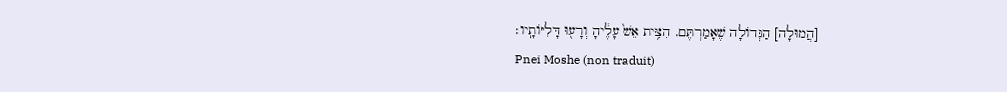[הֲמוּלָה] הַגְּדוֹלָה שֶׁאָמַרְתֶּם. הִצִּ֥ית אֵשׁ֙ עָלֶ֔יהָ וְרָע֖וּ דָּלִיּוֹתָֽיו׃
Pnei Moshe (non traduit)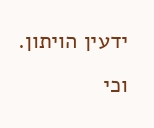ידעין הויתון. וכי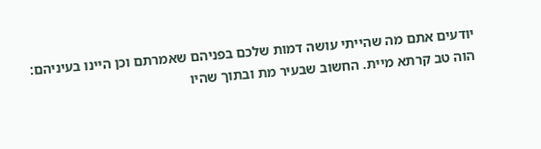יודעים אתם מה שהייתי עושה דמות שלכם בפניהם שאמרתם וכן היינו בעיניהם:
הוה טב קרתא מיית. החשוב שבעיר מת ובתוך שהיו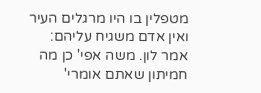מטפלין בו היו מרגלים העיר ואין אדם משגיח עליהם:
אמר לון. משה אפי' כן מה חמיתון שאתם אומרי'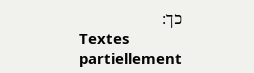כך:
Textes partiellement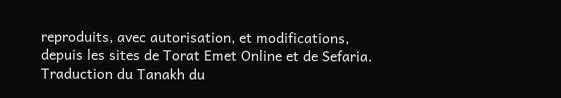reproduits, avec autorisation, et modifications, depuis les sites de Torat Emet Online et de Sefaria.
Traduction du Tanakh du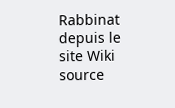Rabbinat depuis le site Wiki source